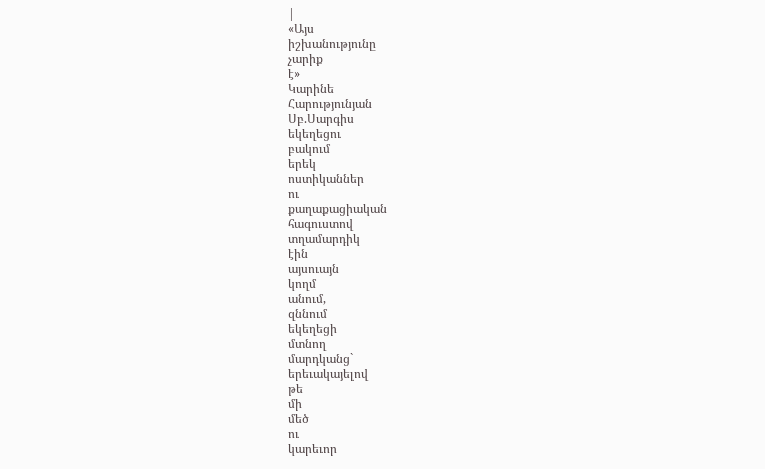|
«Այս
իշխանությունը
չարիք
է»
Կարինե
Հարությունյան
Սբ.Սարգիս
եկեղեցու
բակում
երեկ
ոստիկաններ
ու
քաղաքացիական
հագուստով
տղամարդիկ
էին
այսուայն
կողմ
անում,
զննում
եկեղեցի
մտնող
մարդկանց`
երեւակայելով
թե
մի
մեծ
ու
կարեւոր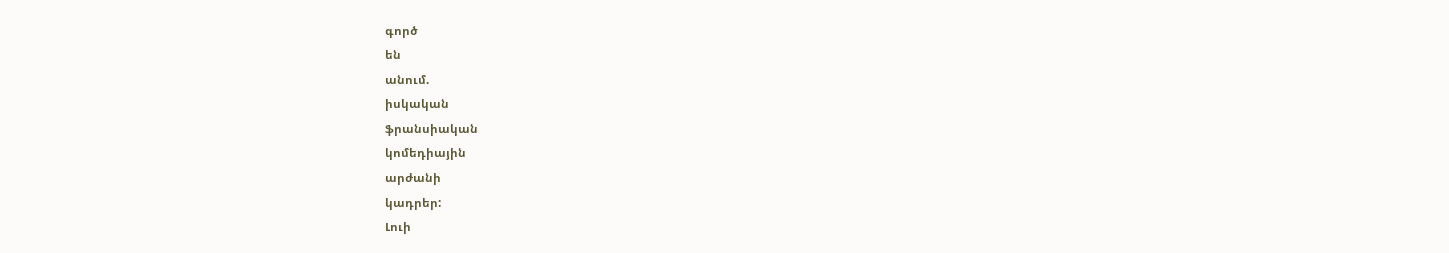գործ
են
անում.
իսկական
ֆրանսիական
կոմեդիային
արժանի
կադրեր:
Լուի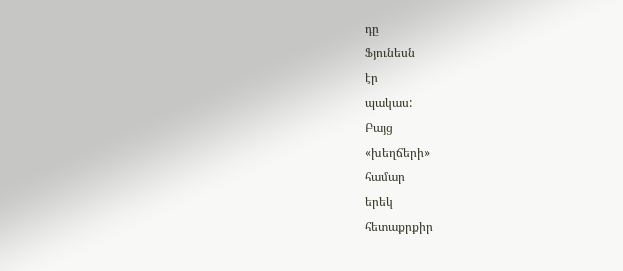դը
Ֆյունեսն
էր
պակաս:
Բայց
«խեղճերի»
համար
երեկ
հետաքրքիր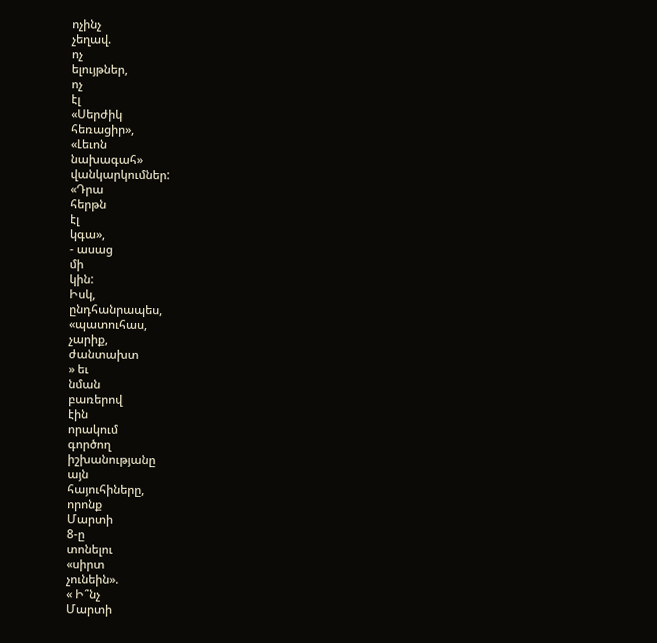ոչինչ
չեղավ.
ոչ
ելույթներ,
ոչ
էլ
«Սերժիկ
հեռացիր»,
«Լեւոն
նախագահ»
վանկարկումներ:
«Դրա
հերթն
էլ
կգա»,
- ասաց
մի
կին:
Իսկ,
ընդհանրապես,
«պատուհաս,
չարիք,
ժանտախտ
» եւ
նման
բառերով
էին
որակում
գործող
իշխանությանը
այն
հայուհիները,
որոնք
Մարտի
8-ը
տոնելու
«սիրտ
չունեին».
« Ի՞նչ
Մարտի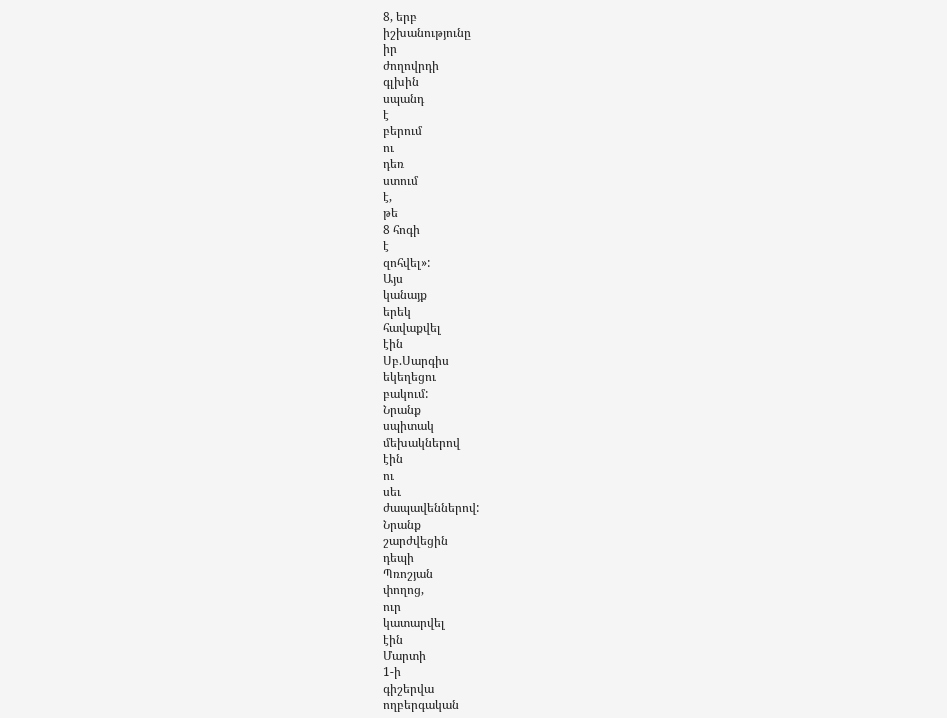8, երբ
իշխանությունը
իր
ժողովրդի
գլխին
սպանդ
է
բերում
ու
դեռ
ստում
է,
թե
8 հոգի
է
զոհվել»:
Այս
կանայք
երեկ
հավաքվել
էին
Սբ.Սարգիս
եկեղեցու
բակում:
Նրանք
սպիտակ
մեխակներով
էին
ու
սեւ
ժապավեններով:
Նրանք
շարժվեցին
դեպի
Պռոշյան
փողոց,
ուր
կատարվել
էին
Մարտի
1-ի
գիշերվա
ողբերգական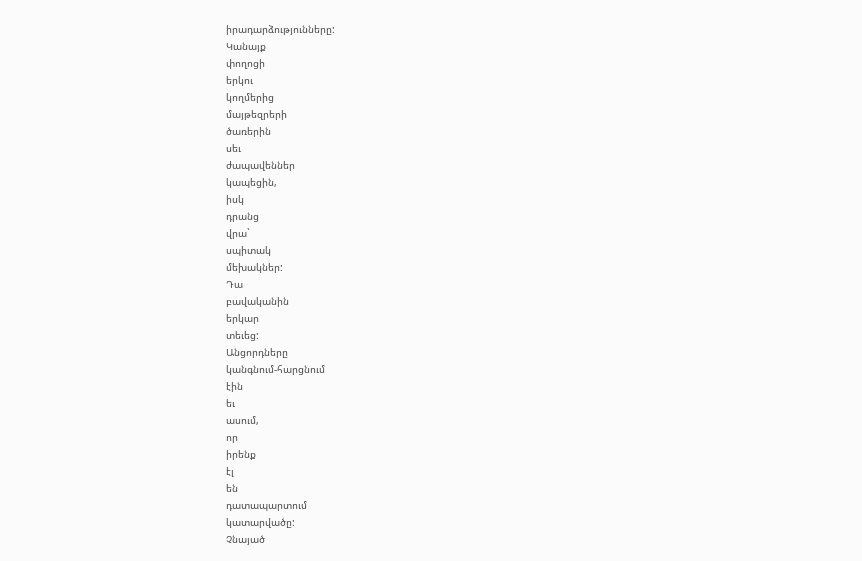իրադարձությունները:
Կանայք
փողոցի
երկու
կողմերից
մայթեզրերի
ծառերին
սեւ
ժապավեններ
կապեցին,
իսկ
դրանց
վրա`
սպիտակ
մեխակներ:
Դա
բավականին
երկար
տեւեց:
Անցորդները
կանգնում-հարցնում
էին
եւ
ասում,
որ
իրենք
էլ
են
դատապարտում
կատարվածը:
Չնայած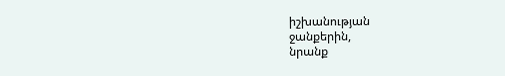իշխանության
ջանքերին,
նրանք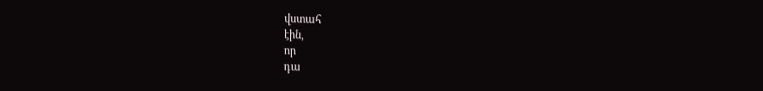վստահ
էին,
որ
դա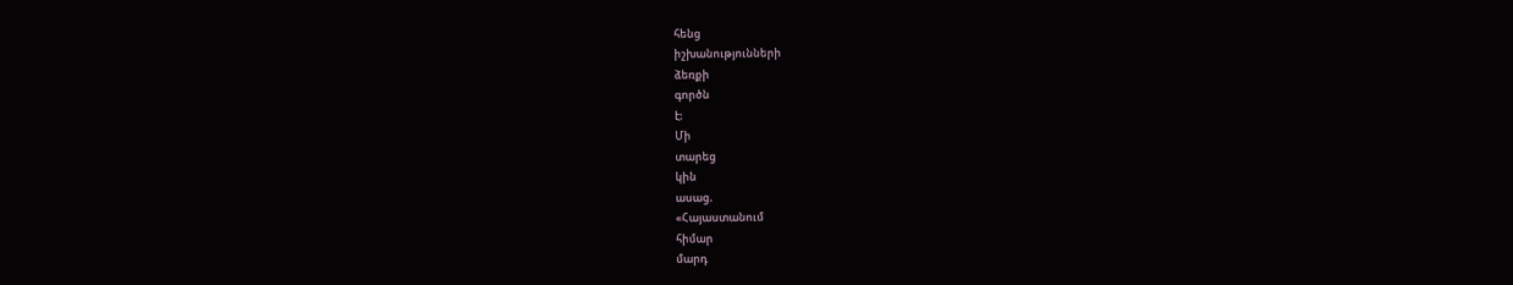հենց
իշխանությունների
ձեռքի
գործն
է:
Մի
տարեց
կին
ասաց.
«Հայաստանում
հիմար
մարդ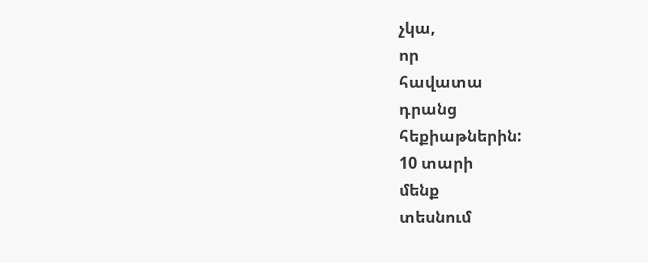չկա,
որ
հավատա
դրանց
հեքիաթներին:
10 տարի
մենք
տեսնում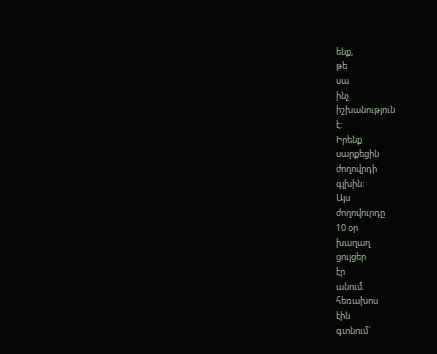ենք,
թե
սա
ինչ
իշխանություն
է:
Իրենք
սարքեցին
ժողովրդի
գլխին:
Այս
ժողովուրդը
10 օր
խաղաղ
ցույցեր
էր
անում.
հեռախոս
էին
գտնում`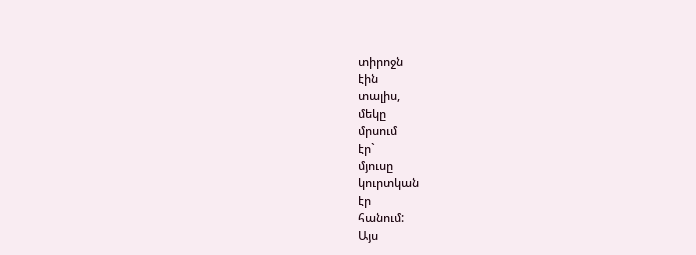տիրոջն
էին
տալիս,
մեկը
մրսում
էր`
մյուսը
կուրտկան
էր
հանում:
Այս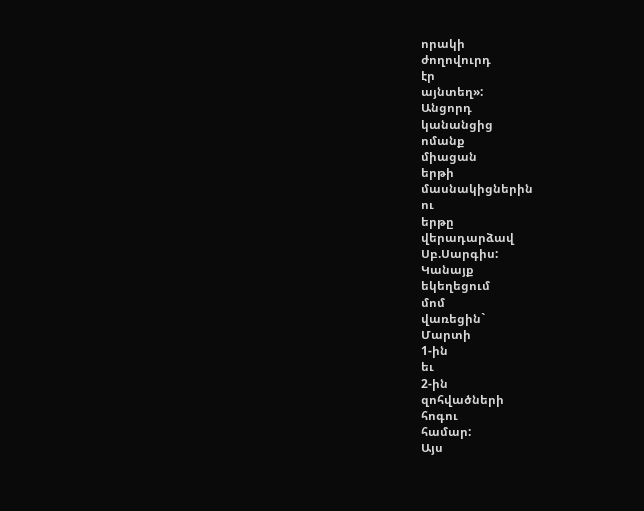որակի
ժողովուրդ
էր
այնտեղ»:
Անցորդ
կանանցից
ոմանք
միացան
երթի
մասնակիցներին
ու
երթը
վերադարձավ
Սբ.Սարգիս:
Կանայք
եկեղեցում
մոմ
վառեցին`
Մարտի
1-ին
եւ
2-ին
զոհվածների
հոգու
համար:
Այս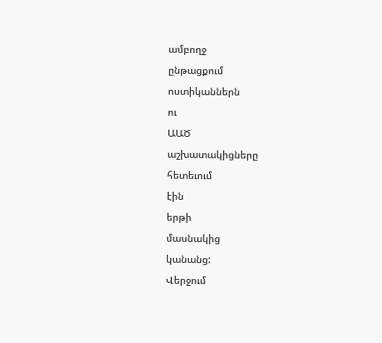ամբողջ
ընթացքում
ոստիկաններն
ու
ԱԱԾ
աշխատակիցները
հետեւում
էին
երթի
մասնակից
կանանց:
Վերջում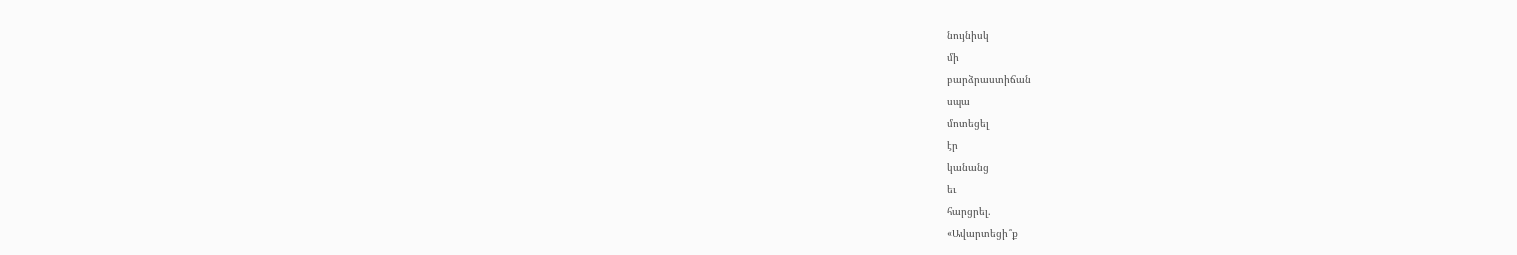նույնիսկ
մի
բարձրաստիճան
սպա
մոտեցել
էր
կանանց
եւ
հարցրել.
«Ավարտեցի՞ք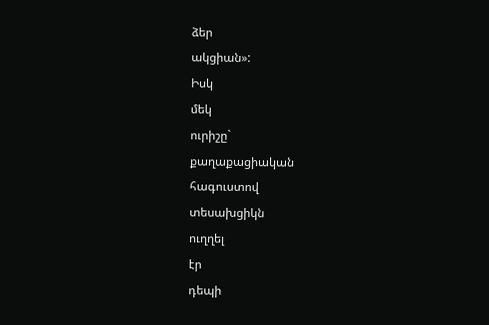ձեր
ակցիան»:
Իսկ
մեկ
ուրիշը`
քաղաքացիական
հագուստով
տեսախցիկն
ուղղել
էր
դեպի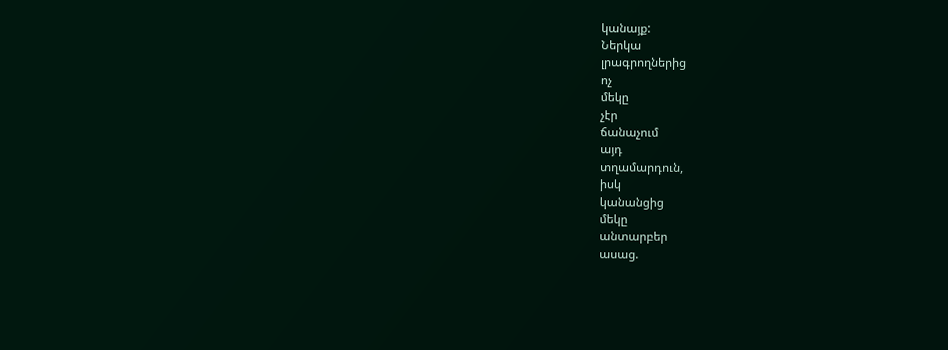կանայք:
Ներկա
լրագրողներից
ոչ
մեկը
չէր
ճանաչում
այդ
տղամարդուն,
իսկ
կանանցից
մեկը
անտարբեր
ասաց.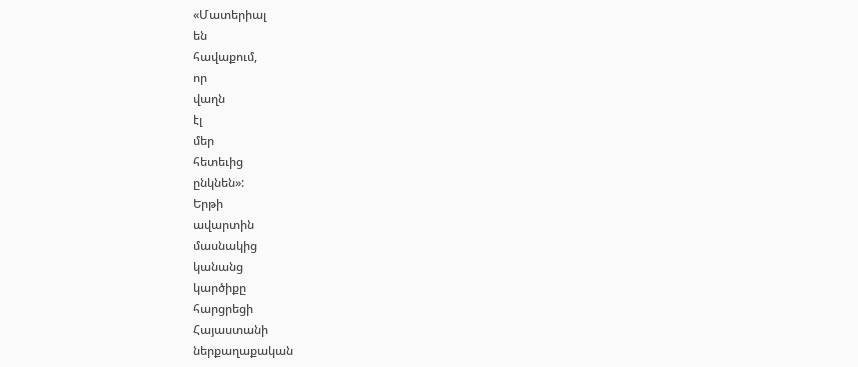«Մատերիալ
են
հավաքում,
որ
վաղն
էլ
մեր
հետեւից
ընկնեն»:
Երթի
ավարտին
մասնակից
կանանց
կարծիքը
հարցրեցի
Հայաստանի
ներքաղաքական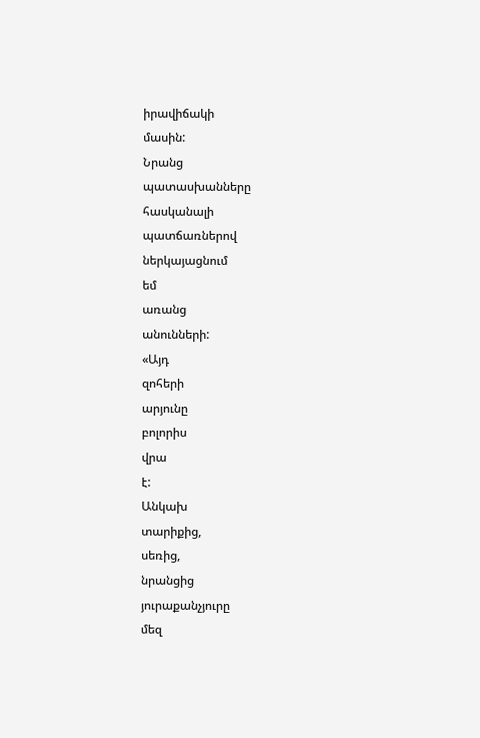իրավիճակի
մասին:
Նրանց
պատասխանները
հասկանալի
պատճառներով
ներկայացնում
եմ
առանց
անունների:
«Այդ
զոհերի
արյունը
բոլորիս
վրա
է:
Անկախ
տարիքից,
սեռից,
նրանցից
յուրաքանչյուրը
մեզ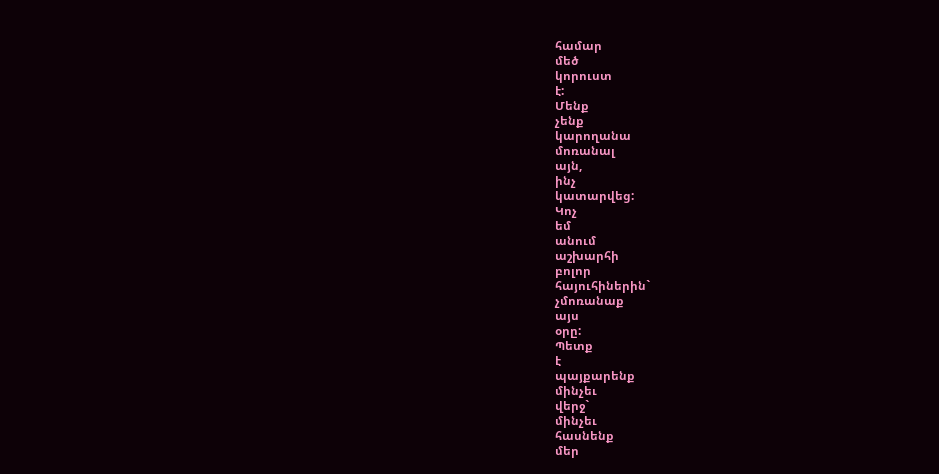համար
մեծ
կորուստ
է:
Մենք
չենք
կարողանա
մոռանալ
այն,
ինչ
կատարվեց:
Կոչ
եմ
անում
աշխարհի
բոլոր
հայուհիներին`
չմոռանաք
այս
օրը:
Պետք
է
պայքարենք
մինչեւ
վերջ`
մինչեւ
հասնենք
մեր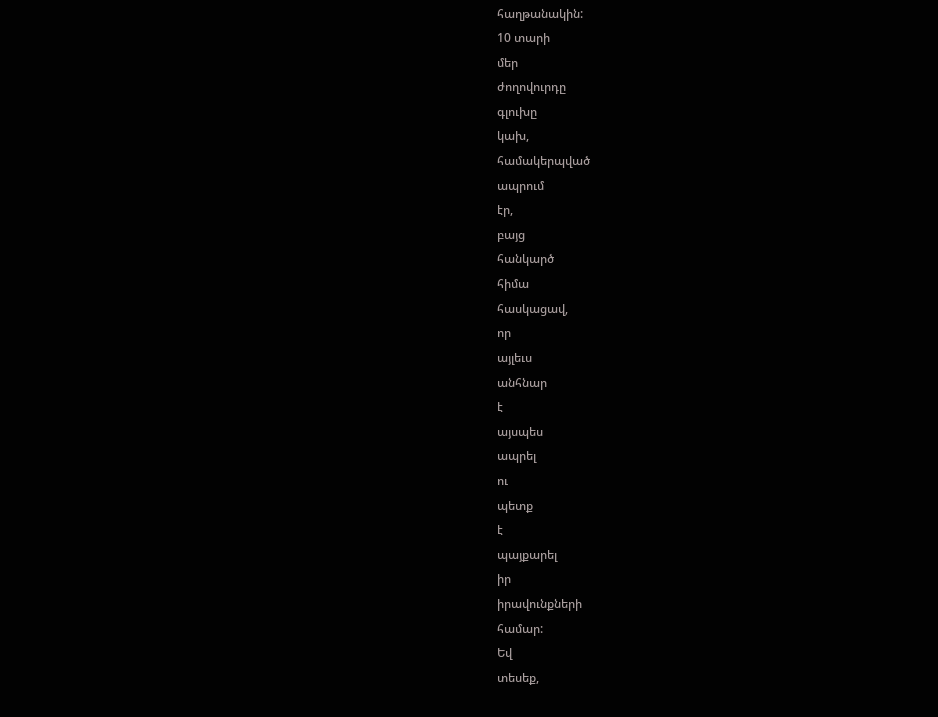հաղթանակին:
10 տարի
մեր
ժողովուրդը
գլուխը
կախ,
համակերպված
ապրում
էր,
բայց
հանկարծ
հիմա
հասկացավ,
որ
այլեւս
անհնար
է
այսպես
ապրել
ու
պետք
է
պայքարել
իր
իրավունքների
համար:
Եվ
տեսեք,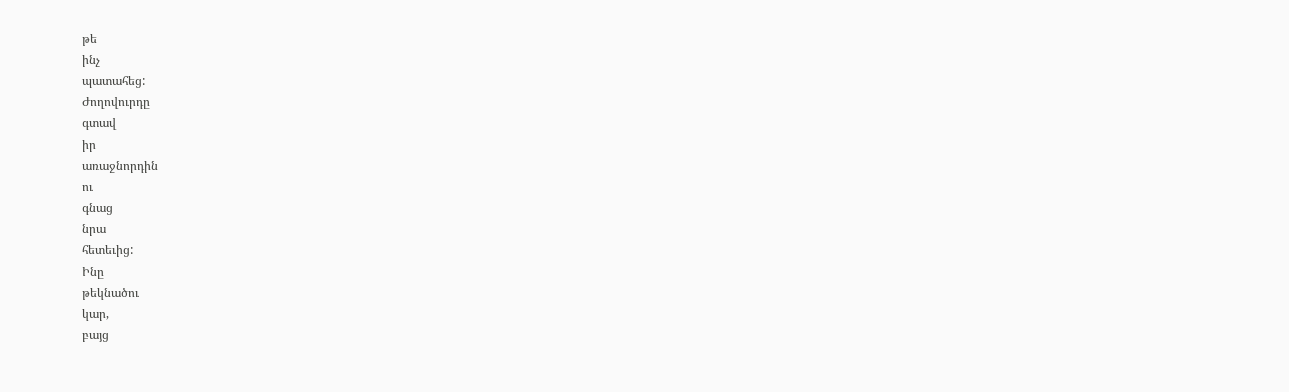թե
ինչ
պատահեց:
Ժողովուրդը
գտավ
իր
առաջնորդին
ու
գնաց
նրա
հետեւից:
Ինը
թեկնածու
կար,
բայց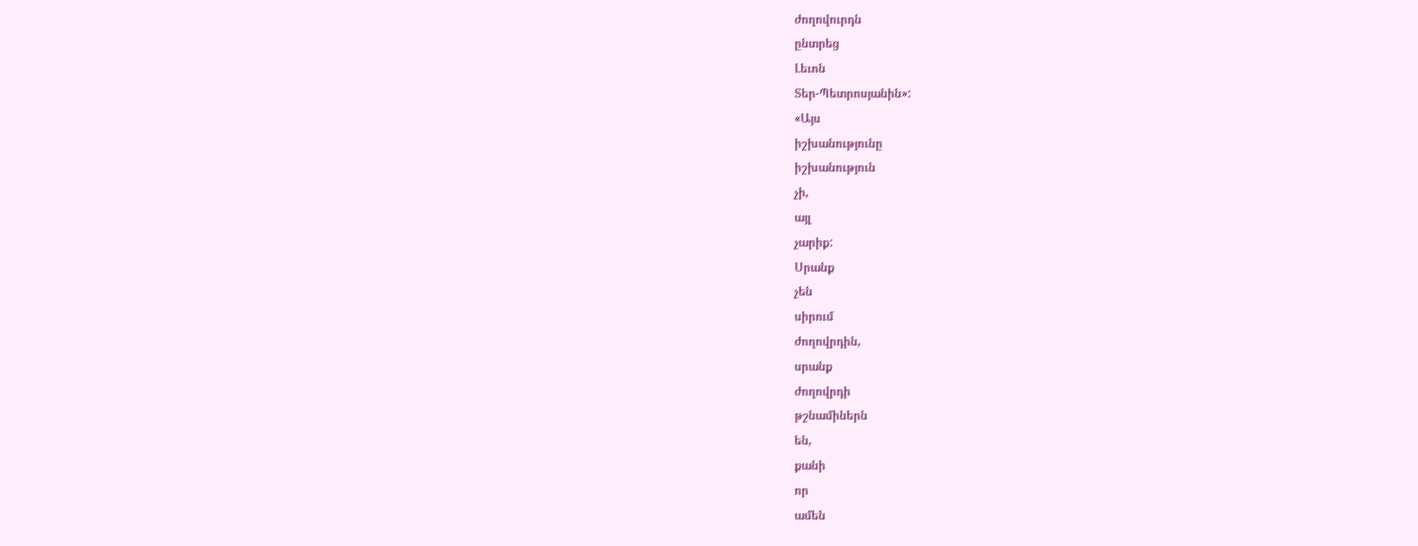ժողովուրդն
ընտրեց
Լեւոն
Տեր-Պետրոսյանին»:
«Այս
իշխանությունը
իշխանություն
չի,
այլ
չարիք:
Սրանք
չեն
սիրում
ժողովրդին,
սրանք
ժողովրդի
թշնամիներն
են,
քանի
որ
ամեն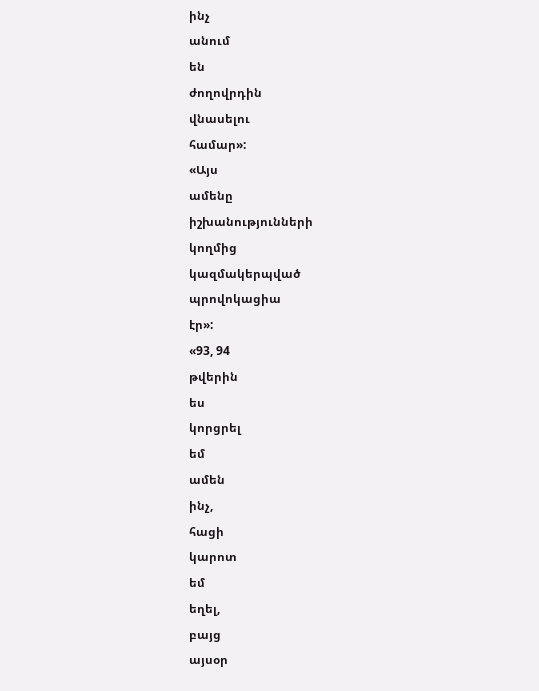ինչ
անում
են
ժողովրդին
վնասելու
համար»:
«Այս
ամենը
իշխանությունների
կողմից
կազմակերպված
պրովոկացիա
էր»:
«93, 94
թվերին
ես
կորցրել
եմ
ամեն
ինչ,
հացի
կարոտ
եմ
եղել,
բայց
այսօր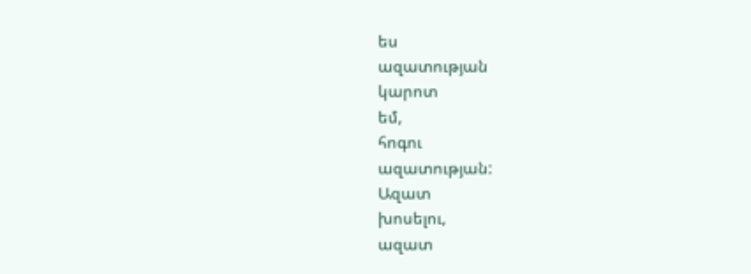ես
ազատության
կարոտ
եմ,
հոգու
ազատության:
Ազատ
խոսելու,
ազատ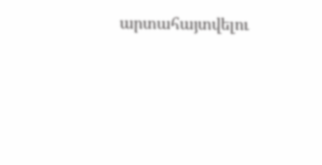արտահայտվելու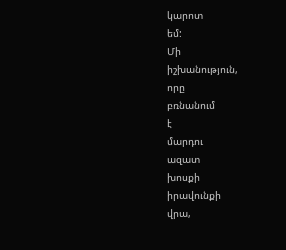կարոտ
եմ:
Մի
իշխանություն,
որը
բռնանում
է
մարդու
ազատ
խոսքի
իրավունքի
վրա,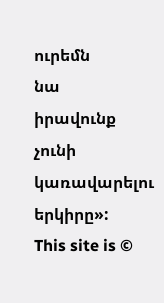ուրեմն
նա
իրավունք
չունի
կառավարելու
երկիրը»:
This site is ©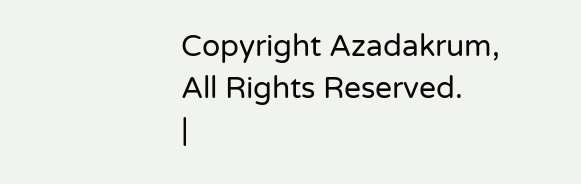Copyright Azadakrum, All Rights Reserved.
|